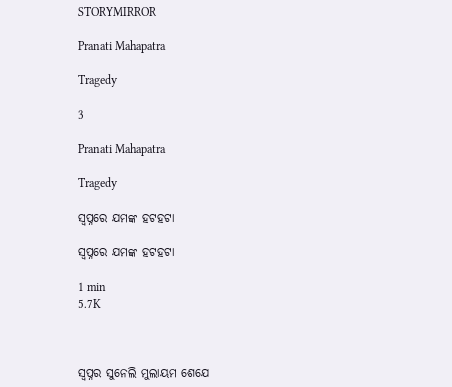STORYMIRROR

Pranati Mahapatra

Tragedy

3

Pranati Mahapatra

Tragedy

ସ୍ଵପ୍ନରେ ଯମଙ୍କ ହଟହଟା

ସ୍ଵପ୍ନରେ ଯମଙ୍କ ହଟହଟା

1 min
5.7K



ସ୍ଵପ୍ନର ସୁନେଲି ମୁଲାୟମ ଶେଯେ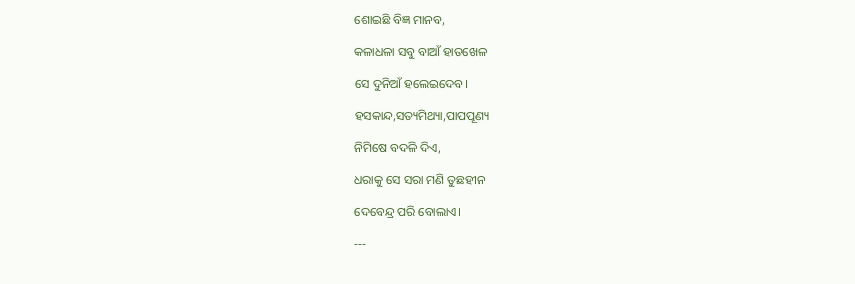ଶୋଇଛି ବିଜ୍ଞ ମାନବ,

କଳାଧଳା ସବୁ ବାଆଁ ହାତଖେଳ

ସେ ଦୁନିଆଁ ହଲେଇଦେବ।

ହସକାନ୍ଦ,ସତ୍ୟମିଥ୍ୟା,ପାପପୂଣ୍ୟ

ନିମିଷେ ବଦଳି ଦିଏ,

ଧରାକୁ ସେ ସରା ମଣି ତୁଛହୀନ

ଦେବେନ୍ଦ୍ର ପରି ବୋଲାଏ।

---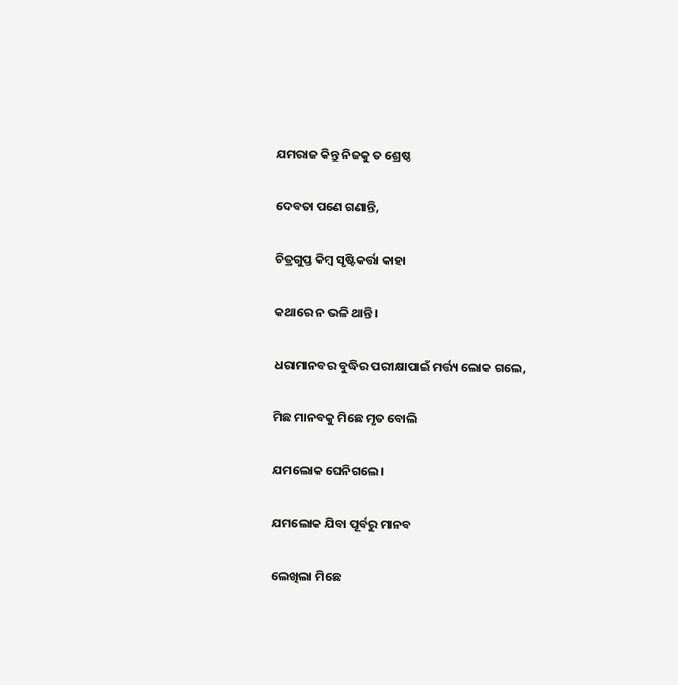ଯମରାଜ କିନ୍ତୁ ନିଜକୁ ତ ଶ୍ରେଷ୍ଠ

ଦେବତା ପଣେ ଗଣାନ୍ତି,

ଚିତ୍ରଗୁପ୍ତ କିମ୍ବ ସୃଷ୍ଟିକର୍ତ୍ତା କାହା

କଥାରେ ନ ଭଳି ଥାନ୍ତି।

ଧରାମାନବର ବୁଦ୍ଧିର ପରୀକ୍ଷାପାଇଁ ମର୍ତ୍ତ୍ୟ ଲୋକ ଗଲେ,

ମିଛ ମାନବକୁ ମିଛେ ମୃତ ବୋଲି

ଯମଲୋକ ଘେନିଗଲେ।

ଯମଲୋକ ଯିବା ପୂର୍ବରୁ ମାନବ

ଲେଖିଲା ମିଛେ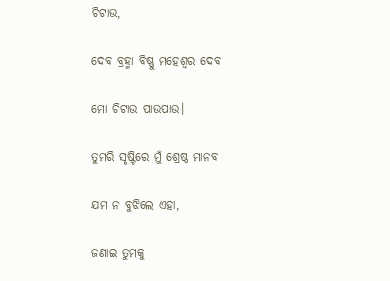ଚିଟାଉ,

ଦେବ ବ୍ରହ୍ମା ବିଷ୍ଣୁ ମହେଶ୍ବର ଦେବ

ମୋ ଚିଟାଉ ପାଉପାଉ।

ତୁମରି ସୃଷ୍ଟିରେ ମୁଁ ଶ୍ରେଷ୍ଠ ମାନବ

ଯମ ନ ବୁଝିଲେ ଏହା,

ଜଣାଇ ତୁମକୁ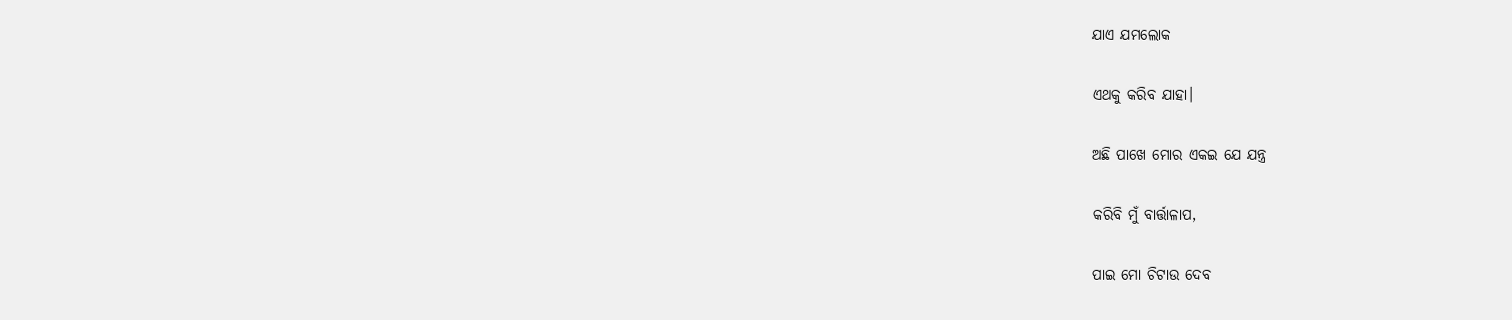ଯାଏ ଯମଲୋକ

ଏଥକୁ କରିବ ଯାହା।

ଅଛି ପାଖେ ମୋର ଏକଇ ଯେ ଯନ୍ତ୍ର

କରିବି ମୁଁ ବାର୍ତ୍ତାଳାପ,

ପାଇ ମୋ ଚିଟାଉ ଦେବ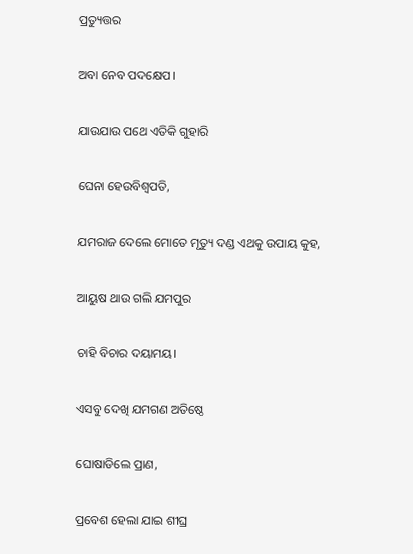ପ୍ରତ୍ୟୁତ୍ତର

ଅବା ନେବ ପଦକ୍ଷେପ।

ଯାଉଯାଉ ପଥେ ଏତିକି ଗୁହାରି

ଘେନା ହେଉବିଶ୍ଵପତି,

ଯମରାଜ ଦେଲେ ମୋତେ ମୃତ୍ୟୁ ଦଣ୍ଡ ଏଥକୁ ଉପାୟ କୁହ,

ଆୟୁଷ ଥାଉ ଗଲି ଯମପୁର

ଚାହି ବିଚାର ଦୟାମୟ।

ଏସବୁ ଦେଖି ଯମଗଣ ଅତିଷ୍ଠେ

ଘୋଷାଡିଲେ ପ୍ରାଣ,

ପ୍ରବେଶ ହେଲା ଯାଇ ଶୀଘ୍ର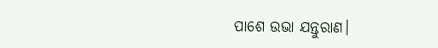ପାଶେ ଉଭା ଯନ୍ତୁରାଣ।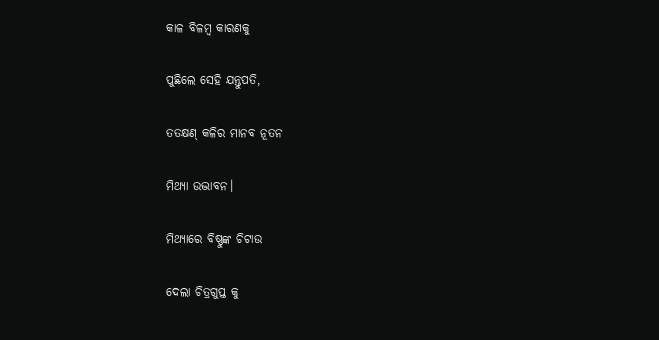କାଳ ବିଳମ୍ବ କାରଣକୁ

ପୁଛିଲେ ସେହି ଯନ୍ତୁପତି,

ତତକ୍ଷଣ୍ କଳିର ମାନବ ନୂତନ

ମିଥ୍ୟା ଉଦ୍ଭାବନ।

ମିଥ୍ୟାରେ ବିଷ୍ଣୁଙ୍କ ଚିଟାଉ

ଦେଲା ଚିତ୍ରଗୁପ୍ତ କୁ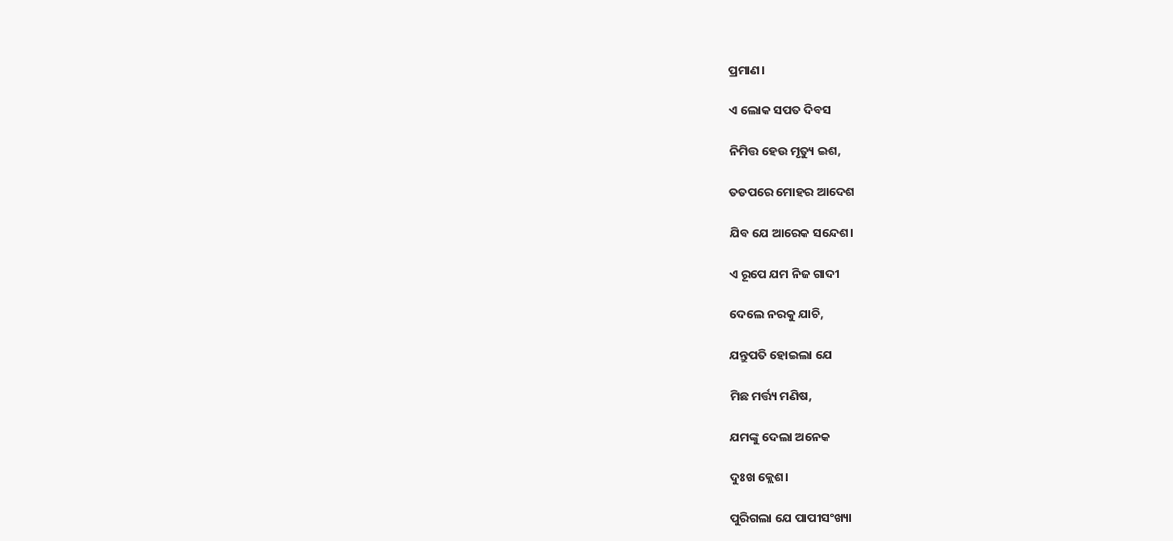ପ୍ରମାଣ।

ଏ ଲୋକ ସପତ ଦିବସ

ନିମିତ୍ତ ହେଉ ମୃତ୍ୟୁ ଇଶ,

ତତପରେ ମୋହର ଆଦେଶ

ଯିବ ଯେ ଆରେକ ସନ୍ଦେଶ।

ଏ ରୂପେ ଯମ ନିଜ ଗାଦୀ

ଦେଲେ ନରକୁ ଯାଚି,

ଯନ୍ତୁପତି ହୋଇଲା ଯେ

ମିଛ ମର୍ତ୍ତ୍ୟ ମଣିଷ,

ଯମଙ୍କୁ ଦେଲା ଅନେକ

ଦୁଃଖ କ୍ଲେଶ।

ପୁରିଗଲା ଯେ ପାପୀସଂଖ୍ୟା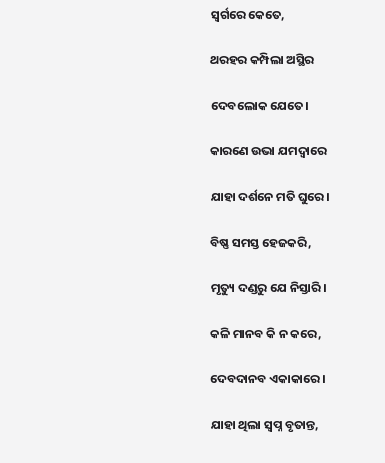ସ୍ଵର୍ଗରେ କେତେ,

ଥରହର କମ୍ପିଲା ଅସ୍ଥିର

ଦେବଲୋକ ଯେତେ।

କାରଣେ ଉଭା ଯମଦ୍ଵାରେ

ଯାହା ଦର୍ଶନେ ମତି ଘୁରେ।

ବିଷ୍ଣ ସମସ୍ତ ହେଜକରି,

ମୃତ୍ୟୁ ଦଣ୍ଡରୁ ଯେ ନିସ୍ତାରି।

କଳି ମାନବ କି ନ କରେ,

ଦେବଦାନବ ଏକାକାରେ।

ଯାହା ଥିଲା ସ୍ଵପ୍ନ ବୃତାନ୍ତ,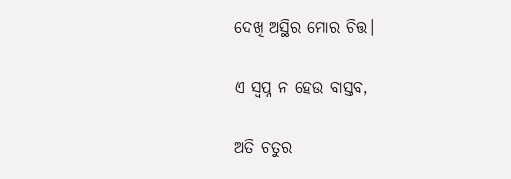ଦେଖି ଅସ୍ଥିର ମୋର ଚିତ୍ତ।

ଏ ସ୍ଵପ୍ନ ନ ହେଉ ବାସ୍ତବ,

ଅତି ଚତୁର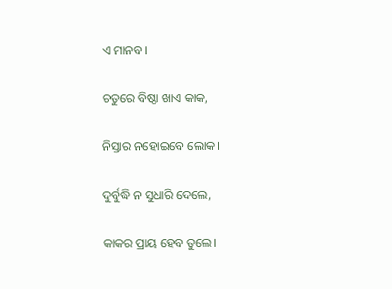ଏ ମାନବ।

ଚତୁରେ ବିଷ୍ଠା ଖାଏ କାକ,

ନିସ୍ତାର ନହୋଇବେ ଲୋକ।

ଦୁର୍ବୁଦ୍ଧି ନ ସୁଧାରି ଦେଲେ,

କାକର ପ୍ରାୟ ହେବ ତୁଲେ।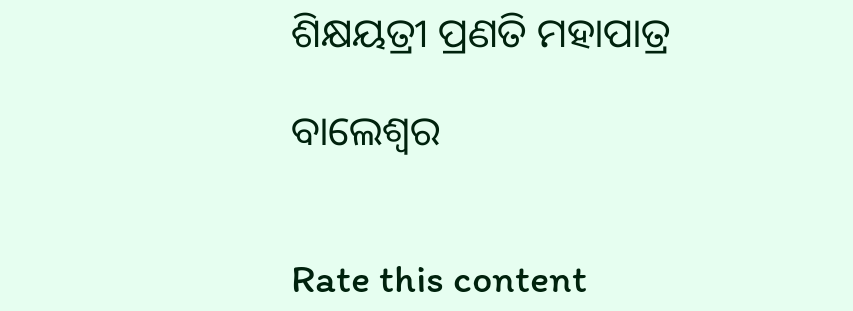ଶିକ୍ଷୟତ୍ରୀ ପ୍ରଣତି ମହାପାତ୍ର

ବାଲେଶ୍ଵର


Rate this content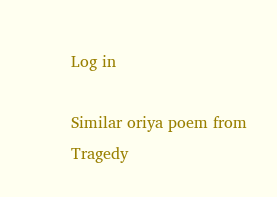Log in

Similar oriya poem from Tragedy